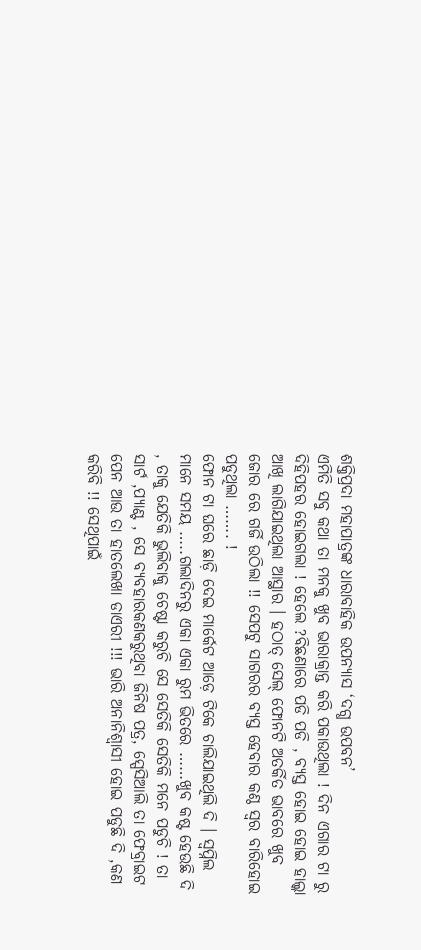ଶକ୍ତିପ୍ରଦା ମହାପାତ୍ରଙ୍କ ଧାରାବାହିକ ଉପନ୍ୟାସ ‘ଦଗ୍ଧ ଉପବନ’
ଏମିତି ସବୁ କଥା ତା ମନକୁ ଖୁବ ଭାରାକ୍ରାନ୍ତ କରି ପକାଉଥିଲା ! ଦିନ ଏଗାର ଟା ରୁ ଦିହିପହର ହୋଇଗଲା ! ହେଲେ ?ବିଛଣାରେ ପଡି ପଡି , ବ୍ୟସ୍ତ ହୋଇ ହୋଇ ହାଲ୍କା ଆଖି ଲାଗିଯାଇଥିଲା ଆସ୍ଥାର । ହଠାତ୍ ସେଲ୍ ଫୋନଟି ଅତର୍କିତ ଭାବରେ ଖୁବ ଜୋର ରେ ଗର୍ଜି ଉଠିଲା !! ସେପଟୁ ସାଗରର ବ୍ୟସ୍ତ ହେବାର କଣ୍ଠ ସ୍ୱର ବାରିହୋଇ ପଡୁଥିଲା ……. !
ଫୋନ ଟା ଘରେ ଛାଡ଼ି ଦେଇ ମାର୍କେଟ ଆଡ଼େ ଟିକେ ଚାଲିଯାଇଥିଲି ଦି । ସ୍ୱପ୍ନିଲ ମାନେ ସମୟ …..ଗଲାଦିନରୁ ଏକା ଏକା ରୁମ ଭିତରେ ……ଖୁବ କଷ୍ଟ ହେଉଛି ଦି , ତାକୁ ଯେତିକି ଭୁଲିବାକୁ ଚେଷ୍ଟା କରୁଚି ସେ ସେତିକି ସେତିକି ମନେ ପଡୁଚି ! ତା ସାର୍ଟ ,ପ୍ୟାଣ୍ଟ , ସେ ବ୍ୟବହାରକଣକରୁଥିବା ଜିନିଷ ପତ୍ର, ସ୍ପେସିଆଲି ତା ଫେବ୍ରାଇଟ ପେନ ଆଉ ତା ହାତଲେଖା ଡାଏରୀ !!! ଭାରି ଅନାନିଶ୍ୱାସୀ ହୋଇ ପଡୁଛି ଦି ,କଣ କରିବି !! ସେଥିପାଇଁ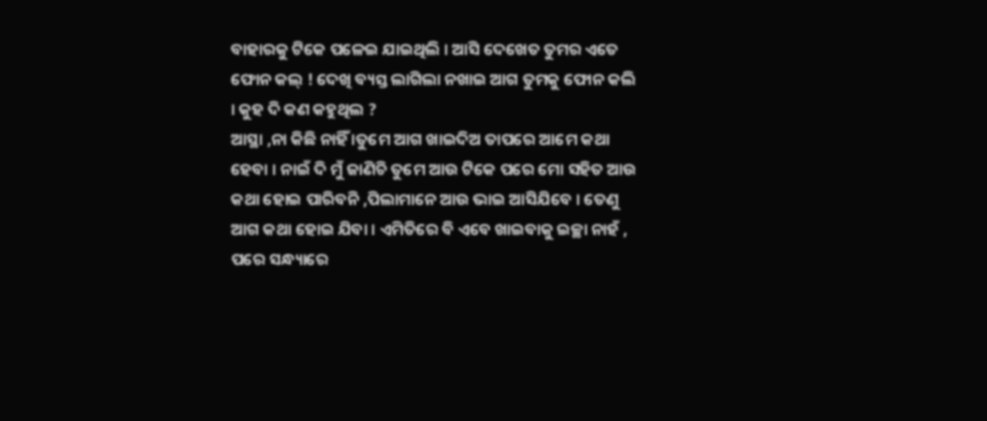ବାହାରକୁ ଟିକେ ପଳେଇ ଯାଇଥିଲି । ଆସି ଦେଖେତ ତୁମର ଏତେ ଫୋନ କଲ୍ ! ଦେଖି ବ୍ୟସ୍ତ ଲାଗିଲା ନଖାଇ ଆଗ ତୁମକୁ ଫୋନ କଲି । କୁହ ଦି କଣ କହୁଥିଲ ?
ଆସ୍ଥା ,ନା କିଛି ନାହିଁ ।ତୁମେ ଆଗ ଖାଇଦିଅ ତାପରେ ଆମେ କଥା ହେବା । ନାଇଁ ଦି ମୁଁ ଜାଣିଚି ତୁମେ ଆଉ ଟିକେ ପରେ ମୋ ସହିତ ଆଉ କଥା ହୋଇ ପାରିବନି ,ପିଲାମାନେ ଆଉ ଭାଇ ଆସିଯିବେ । ତେଣୁ ଆଗ କଥା ହୋଇ ଯିବା । ଏମିତିରେ ବି ଏବେ ଖାଇବାକୁ ଇଚ୍ଛା ନାହଁ , ପରେ ସନ୍ଧ୍ୟାରେ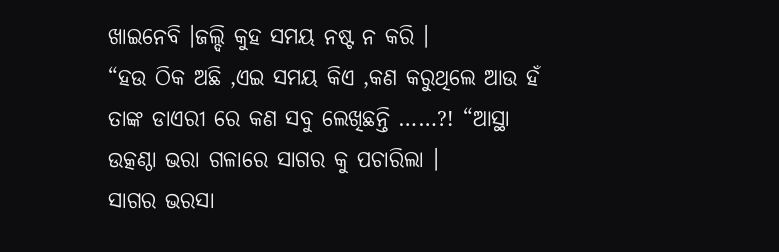ଖାଇନେବି ।ଜଲ୍ଦି କୁହ ସମୟ ନଷ୍ଟ ନ କରି ।
“ହଉ ଠିକ ଅଛି ,ଏଇ ସମୟ କିଏ ,କଣ କରୁଥିଲେ ଆଉ ହଁ ତାଙ୍କ ଡାଏରୀ ରେ କଣ ସବୁ ଲେଖିଛନ୍ତି ……?! “ଆସ୍ଥା ଉତ୍କଣ୍ଠା ଭରା ଗଳାରେ ସାଗର କୁ ପଚାରିଲା ।
ସାଗର ଭରସା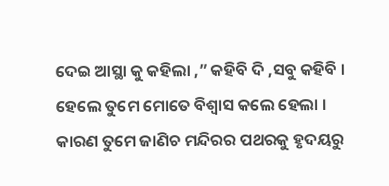ଦେଇ ଆସ୍ଥା କୁ କହିଲା ,” କହିବି ଦି ,ସବୁ କହିବି । ହେଲେ ତୁମେ ମୋତେ ବିଶ୍ୱାସ କଲେ ହେଲା । କାରଣ ତୁମେ ଜାଣିଚ ମନ୍ଦିରର ପଥରକୁ ହୃଦୟରୁ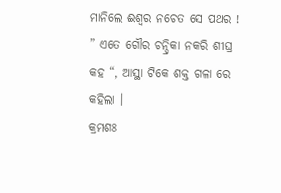ମାନିଲେ ଈଶ୍ୱର ନଚେତ ସେ ପଥର ! ” ଏତେ ଗୌର ଚନ୍ଦ୍ରିକା ନକରି ଶୀଘ୍ର କହ “, ଆସ୍ଥା ଟିକେ ଶକ୍ତ ଗଳା ରେ କହିଲା ।
କ୍ରମଶଃ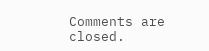Comments are closed.